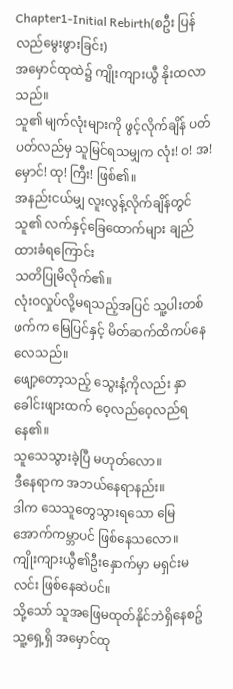Chapter1-Initial Rebirth(စဦး ပြန်လည်မွေးဖွားခြင်း)
အမှောင်ထုထဲ၌ ကျိုးကျားယွီ နိုးထလာသည်။
သူ၏ မျက်လုံးများကို ဖွင့်လိုက်ချိန် ပတ်ပတ်လည်မှ သူမြင်ရသမျှက လုံး! ဝ! အ! မှောင်! ထု! ကြီး! ဖြစ်၏။
အနည်းငယ်မျှ လူးလွန့်လိုက်ချိန်တွင် သူ၏ လက်နှင့်ခြေထောက်များ ချည်ထားခံရကြောင်း
သတိပြုမိလိုက်၏။
လုံးဝလှုပ်လို့မရသည့်အပြင် သူ့ပါးတစ်ဖက်က မြေပြင်နှင့် မိတ်ဆက်ထိကပ်နေလေသည်။
ဖျော့တော့သည့် သွေးနံ့ကိုလည်း နှာခေါင်းဖျားထက် ဝေ့လည်ဝေ့လည်ရနေ၏။
သူသေသွားခဲ့ပြီ မဟုတ်လော။
ဒီနေရာက အဘယ်နေရာနည်း။
ဒါက သေသူတွေသွားရသော မြေအောက်ကမ္ဘာပင် ဖြစ်နေသလော။
ကျိုးကျားယွီ၏ဦးနှောက်မှာ မရှင်းမလင်း ဖြစ်နေဆဲပင်။
သို့သော် သူအဖြေမထုတ်နိုင်ဘဲရှိနေစဥ် သူ့ရှေ့ရှိ အမှောင်ထု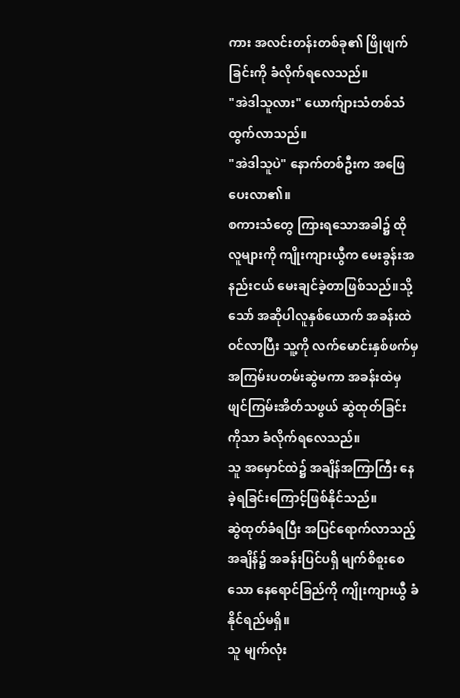ကား အလင်းတန်းတစ်ခု၏ ဖြိုဖျက်ခြင်းကို ခံလိုက်ရလေသည်။
"အဲဒါသူလား" ယောက်ျားသံတစ်သံ ထွက်လာသည်။
"အဲဒါသူပဲ" နောက်တစ်ဦးက အဖြေပေးလာ၏။
စကားသံတွေ ကြားရသောအခါ၌ ထိုလူများကို ကျိုးကျားယွီက မေးခွန်းအနည်းငယ် မေးချင်ခဲ့တာဖြစ်သည်။သို့သော် အဆိုပါလူနှစ်ယောက် အခန်းထဲဝင်လာပြီး သူ့ကို လက်မောင်းနှစ်ဖက်မှအကြမ်းပတမ်းဆွဲမကာ အခန်းထဲမှဖျင်ကြမ်းအိတ်သဖွယ် ဆွဲထုတ်ခြင်းကိုသာ ခံလိုက်ရလေသည်။
သူ အမှောင်ထဲ၌ အချိန်အကြာကြီး နေခဲ့ရခြင်းကြောင့်ဖြစ်နိုင်သည်။
ဆွဲထုတ်ခံရပြီး အပြင်ရောက်လာသည့်အချိန်၌ အခန်းပြင်ပရှိ မျက်စိစူးစေသော နေရောင်ခြည်ကို ကျိုးကျားယွီ ခံနိုင်ရည်မရှိ။
သူ မျက်လုံး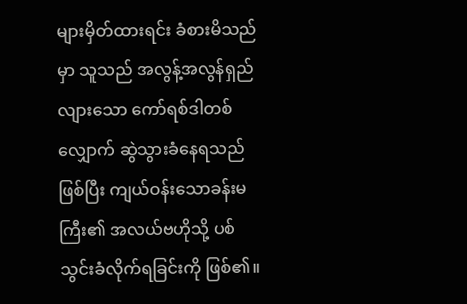များမှိတ်ထားရင်း ခံစားမိသည်မှာ သူသည် အလွန့်အလွန်ရှည်လျားသော ကော်ရစ်ဒါတစ်လျှောက် ဆွဲသွားခံနေရသည်ဖြစ်ပြီး ကျယ်ဝန်းသောခန်းမကြီး၏ အလယ်ဗဟိုသို့ ပစ်သွင်းခံလိုက်ရခြင်းကို ဖြစ်၏။